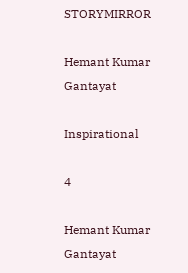STORYMIRROR

Hemant Kumar Gantayat

Inspirational

4

Hemant Kumar Gantayat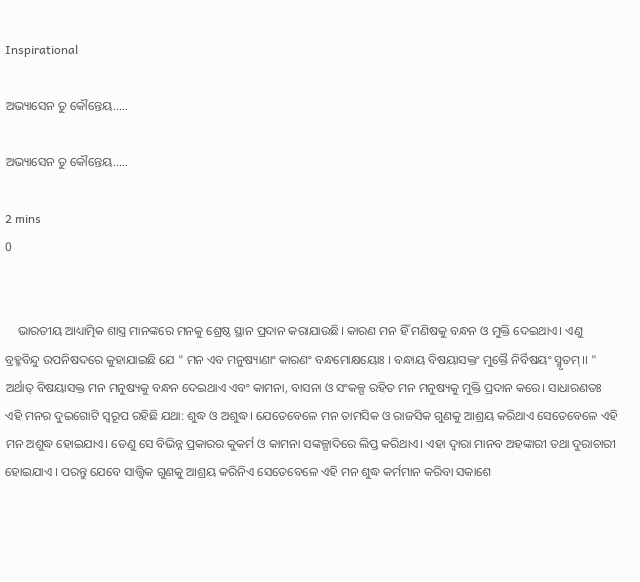Inspirational

ଅଭ୍ୟାସେନ ତୁ କୌନ୍ତେୟ.....

ଅଭ୍ୟାସେନ ତୁ କୌନ୍ତେୟ.....

2 mins
0


    ଭାରତୀୟ ଆଧ୍ୟାତ୍ମିକ ଶାସ୍ତ୍ର ମାନଙ୍କରେ ମନକୁ ଶ୍ରେଷ୍ଠ ସ୍ଥାନ ପ୍ରଦାନ କରାଯାଉଛି। କାରଣ ମନ ହିଁ ମଣିଷକୁ ବନ୍ଧନ ଓ ମୁକ୍ତି ଦେଇଥାଏ। ଏଣୁ ବ୍ରହ୍ମବିନ୍ଦୁ ଉପନିଷଦରେ କୁହାଯାଇଛି ଯେ " ମନ ଏବ ମନୁଷ୍ୟାଣାଂ କାରଣଂ ବନ୍ଧମୋକ୍ଷୟୋଃ । ବନ୍ଧାୟ ବିଷୟାସକ୍ତଂ ମୁକ୍ତୈ ନିର୍ବିଷୟଂ ସ୍ମୃତମ୍।। " ଅର୍ଥାତ୍ ବିଷୟାସକ୍ତ ମନ ମନୁଷ୍ୟକୁ ବନ୍ଧନ ଦେଇଥାଏ ଏବଂ କାମନା, ବାସନା ଓ ସଂକଳ୍ପ ରହିତ ମନ ମନୁଷ୍ୟକୁ ମୁକ୍ତି ପ୍ରଦାନ କରେ। ସାଧାରଣତଃ ଏହି ମନର ଦୁଇଗୋଟି ସ୍ଵରୂପ ରହିଛି ଯଥା: ଶୁଦ୍ଧ ଓ ଅଶୁଦ୍ଧ। ଯେତେବେଳେ ମନ ତାମସିକ ଓ ରାଜସିକ ଗୁଣକୁ ଆଶ୍ରୟ କରିଥାଏ ସେତେବେଳେ ଏହି ମନ ଅଶୁଦ୍ଧ ହୋଇଯାଏ। ତେଣୁ ସେ ବିଭିନ୍ନ ପ୍ରକାରର କୁକର୍ମ ଓ କାମନା ସଙ୍କଳ୍ପାଦିରେ ଲିପ୍ତ କରିଥାଏ। ଏହା ଦ୍ବାରା ମାନବ ଅହଙ୍କାରୀ ତଥା ଦୁରାଚାରୀ ହୋଇଯାଏ । ପରନ୍ତୁ ଯେବେ ସାତ୍ତ୍ୱିକ ଗୁଣକୁ ଆଶ୍ରୟ କରିନିଏ ସେତେବେଳେ ଏହି ମନ ଶୁଦ୍ଧ କର୍ମମାନ କରିବା ସକାଶେ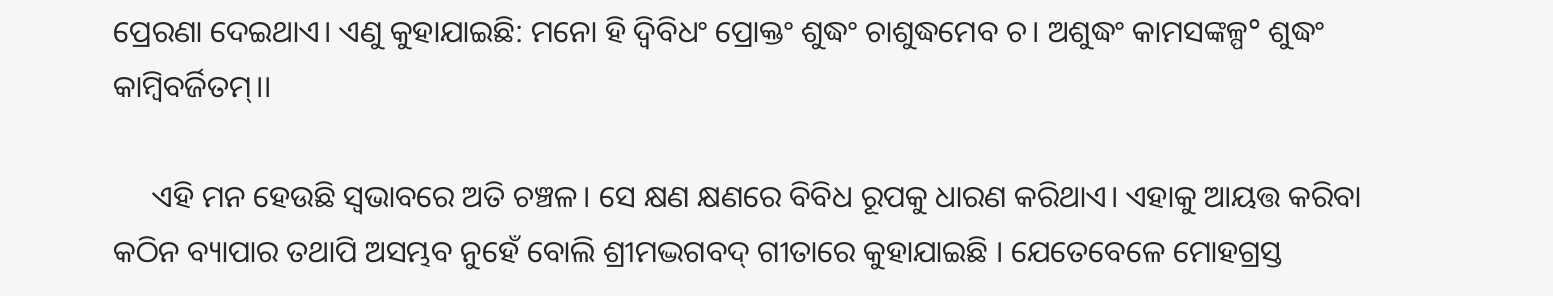ପ୍ରେରଣା ଦେଇଥାଏ। ଏଣୁ କୁହାଯାଇଛି: ମନୋ ହି ଦ୍ଵିବିଧଂ ପ୍ରୋକ୍ତଂ ଶୁଦ୍ଧଂ ଚାଶୁଦ୍ଧମେବ ଚ। ଅଶୁଦ୍ଧଂ କାମସଙ୍କଳ୍ପ° ଶୁଦ୍ଧଂ କାମ୍ବିବର୍ଜିତମ୍।।

     ଏହି ମନ ହେଉଛି ସ୍ଵଭାବରେ ଅତି ଚଞ୍ଚଳ। ସେ କ୍ଷଣ କ୍ଷଣରେ ବିବିଧ ରୂପକୁ ଧାରଣ କରିଥାଏ। ଏହାକୁ ଆୟତ୍ତ କରିବା କଠିନ ବ୍ୟାପାର ତଥାପି ଅସମ୍ଭବ ନୁହେଁ ବୋଲି ଶ୍ରୀମଦ୍ଭଗବଦ୍ ଗୀତାରେ କୁହାଯାଇଛି । ଯେତେବେଳେ ମୋହଗ୍ରସ୍ତ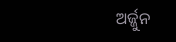ଅର୍ଜ୍ଜୁନ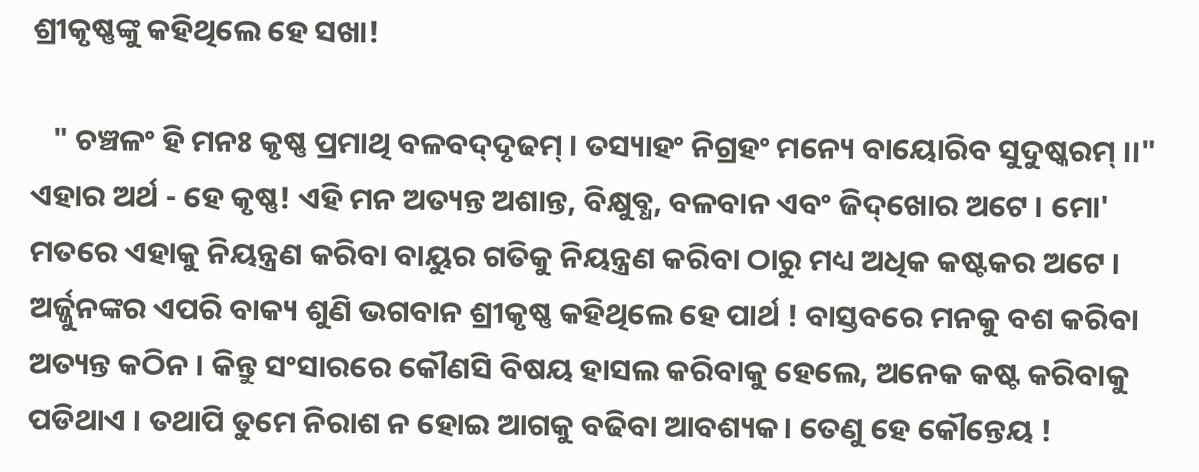ଶ୍ରୀକୃଷ୍ଣଙ୍କୁ କହିଥିଲେ ହେ ସଖା!

   " ଚଞ୍ଚଳଂ ହି ମନଃ କୃଷ୍ଣ ପ୍ରମାଥି ବଳବଦ୍‌ଦୃଢମ୍ । ତସ୍ୟାହଂ ନିଗ୍ରହଂ ମନ୍ୟେ ବାୟୋରିବ ସୁଦୁଷ୍କରମ୍ ।।" ଏହାର ଅର୍ଥ - ହେ କୃଷ୍ଣ! ଏହି ମନ ଅତ୍ୟନ୍ତ ଅଶାନ୍ତ, ବିକ୍ଷୁବ୍ଧ, ବଳବାନ ଏବଂ ଜିଦ୍‌ଖୋର ଅଟେ । ମୋ' ମତରେ ଏହାକୁ ନିୟନ୍ତ୍ରଣ କରିବା ବାୟୁର ଗତିକୁ ନିୟନ୍ତ୍ରଣ କରିବା ଠାରୁ ମଧ୍ୟ ଅଧିକ କଷ୍ଟକର ଅଟେ । ଅର୍ଜ୍ଜୁନଙ୍କର ଏପରି ବାକ୍ୟ ଶୁଣି ଭଗବାନ ଶ୍ରୀକୃଷ୍ଣ କହିଥିଲେ ହେ ପାର୍ଥ ! ବାସ୍ତବରେ ମନକୁ ବଶ କରିବା ଅତ୍ୟନ୍ତ କଠିନ । କିନ୍ତୁ ସଂସାରରେ କୌଣସି ବିଷୟ ହାସଲ କରିବାକୁ ହେଲେ, ଅନେକ କଷ୍ଟ କରିବାକୁ ପଡିଥାଏ । ତଥାପି ତୁମେ ନିରାଶ ନ ହୋଇ ଆଗକୁ ବଢିବା ଆବଶ୍ୟକ। ତେଣୁ ହେ କୌନ୍ତେୟ !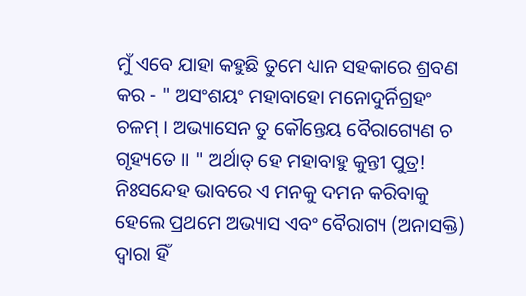ମୁଁ ଏବେ ଯାହା କହୁଛି ତୁମେ ଧ୍ୟାନ ସହକାରେ ଶ୍ରବଣ କର - " ଅସଂଶୟଂ ମହାବାହୋ ମନୋଦୁର୍ନିଗ୍ରହଂ ଚଳମ୍ । ଅଭ୍ୟାସେନ ତୁ କୌନ୍ତେୟ ବୈରାଗ୍ୟେଣ ଚ ଗୃହ୍ୟତେ ।। " ଅର୍ଥାତ୍ ହେ ମହାବାହୁ କୁନ୍ତୀ ପୁତ୍ର! ନିଃସନ୍ଦେହ ଭାବରେ ଏ ମନକୁ ଦମନ କରିବାକୁ ହେଲେ ପ୍ରଥମେ ଅଭ୍ୟାସ ଏବଂ ବୈରାଗ୍ୟ (ଅନାସକ୍ତି) ଦ୍ୱାରା ହିଁ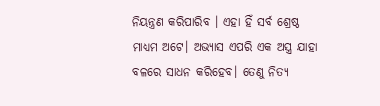ନିୟନ୍ତ୍ରଣ କରିପାରିବ । ଏହା ହିଁ ସର୍ବ ଶ୍ରେଷ୍ଠ ମାଧ୍ୟମ ଅଟେ। ଅଭ୍ୟାସ ଏପରି ଏକ ଅସ୍ତ୍ର ଯାହା ବଳରେ ସାଧନ କରିହେବ। ତେଣୁ ନିତ୍ୟ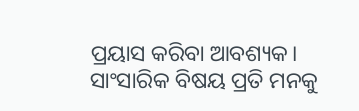ପ୍ରୟାସ କରିବା ଆବଶ୍ୟକ। ସାଂସାରିକ ବିଷୟ ପ୍ରତି ମନକୁ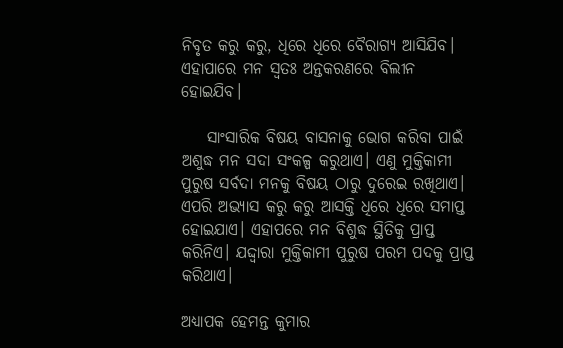ନିବୃତ କରୁ କରୁ, ଧିରେ ଧିରେ ବୈରାଗ୍ୟ ଆସିଯିବ। ଏହାପାରେ ମନ ସ୍ଵତଃ ଅନ୍ତକରଣରେ ବିଲୀନ ହୋଇଯିବ।

    ସାଂସାରିକ ବିଷୟ ବାସନାକୁ ଭୋଗ କରିବା ପାଇଁ ଅଶୁଦ୍ଧ ମନ ସଦା ସଂକଳ୍ପ କରୁଥାଏ। ଏଣୁ ମୁକ୍ତିକାମୀ ପୁରୁଷ ସର୍ବଦା ମନକୁ ବିଷୟ ଠାରୁ ଦୁରେଇ ରଖିଥାଏ। ଏପରି ଅଭ୍ୟାସ କରୁ କରୁ ଆସକ୍ତି ଧିରେ ଧିରେ ସମାପ୍ତ ହୋଇଯାଏ। ଏହାପରେ ମନ ବିଶୁଦ୍ଧ ସ୍ଥିତିକୁ ପ୍ରାପ୍ତ କରିନିଏ। ଯଦ୍ଦ୍ୱାରା ମୁକ୍ତିକାମୀ ପୁରୁଷ ପରମ ପଦକୁ ପ୍ରାପ୍ତ କରିଥାଏ।

ଅଧ୍ୟାପକ ହେମନ୍ତ କୁମାର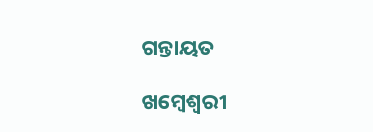ଗନ୍ତାୟତ

ଖମ୍ବେଶ୍ଵରୀ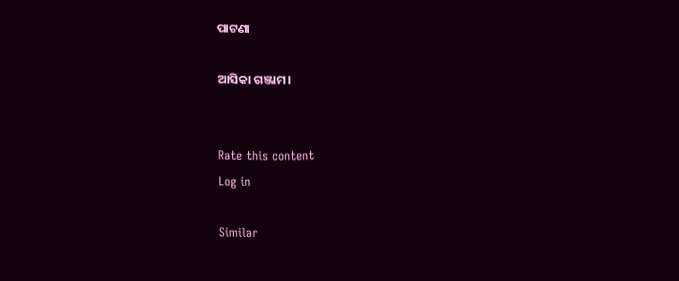ପାଟଣା

ଆସିକା ଗଞ୍ଜାମ।


Rate this content
Log in

Similar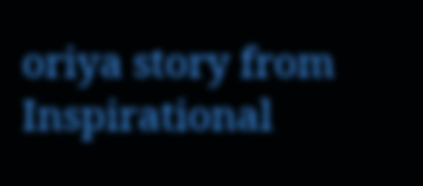oriya story from Inspirational